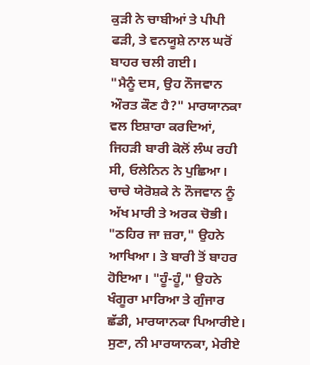ਕੁੜੀ ਨੇ ਚਾਬੀਆਂ ਤੇ ਪੀਪੀ ਫੜੀ, ਤੇ ਵਨਯੂਸ਼ੇ ਨਾਲ ਘਰੋਂ ਬਾਹਰ ਚਲੀ ਗਈ।
"ਮੈਨੂੰ ਦਸ, ਉਹ ਨੌਜਵਾਨ ਔਰਤ ਕੌਣ ਹੈ?" ਮਾਰਯਾਨਕਾ ਵਲ ਇਸ਼ਾਰਾ ਕਰਦਿਆਂ, ਜਿਹੜੀ ਬਾਰੀ ਕੋਲੋਂ ਲੰਘ ਰਹੀ ਸੀ, ਓਲੇਨਿਨ ਨੇ ਪੁਛਿਆ।
ਚਾਚੇ ਯੇਰੋਸ਼ਕੇ ਨੇ ਨੌਜਵਾਨ ਨੂੰ ਅੱਖ ਮਾਰੀ ਤੇ ਅਰਕ ਚੋਭੀ।
"ਠਹਿਰ ਜਾ ਜ਼ਰਾ," ਉਹਨੇ ਆਖਿਆ। ਤੇ ਬਾਰੀ ਤੋਂ ਬਾਹਰ ਹੋਇਆ। "ਹੂੰ-ਹੂੰ," ਉਹਨੇ ਖੰਗੂਰਾ ਮਾਰਿਆ ਤੇ ਗੁੰਜਾਰ ਛੱਡੀ, ਮਾਰਯਾਨਕਾ ਪਿਆਰੀਏ। ਸੁਣਾ, ਨੀ ਮਾਰਯਾਨਕਾ, ਮੇਰੀਏ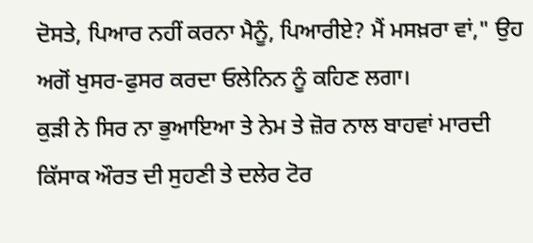ਦੋਸਤੇ, ਪਿਆਰ ਨਹੀਂ ਕਰਨਾ ਮੈਨੂੰ, ਪਿਆਰੀਏ? ਮੈਂ ਮਸਖ਼ਰਾ ਵਾਂ," ਉਹ ਅਗੋਂ ਖੁਸਰ-ਫੁਸਰ ਕਰਦਾ ਓਲੇਨਿਨ ਨੂੰ ਕਹਿਣ ਲਗਾ।
ਕੁੜੀ ਨੇ ਸਿਰ ਨਾ ਭੁਆਇਆ ਤੇ ਨੇਮ ਤੇ ਜ਼ੋਰ ਨਾਲ ਬਾਹਵਾਂ ਮਾਰਦੀ ਕਿੱਸਾਕ ਔਰਤ ਦੀ ਸੁਹਣੀ ਤੇ ਦਲੇਰ ਟੋਰ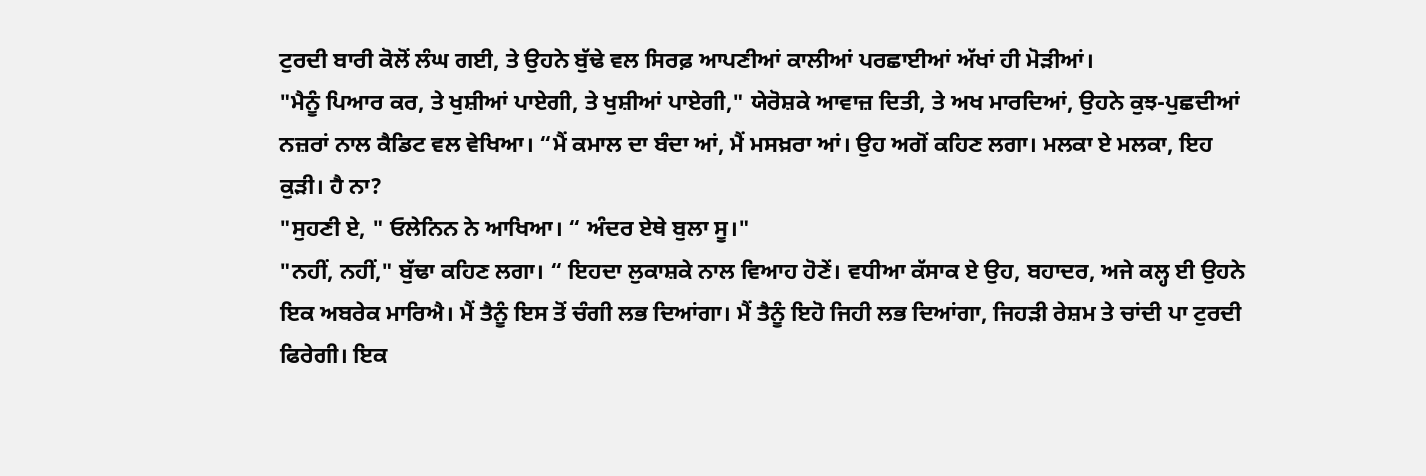ਟੁਰਦੀ ਬਾਰੀ ਕੋਲੋਂ ਲੰਘ ਗਈ, ਤੇ ਉਹਨੇ ਬੁੱਢੇ ਵਲ ਸਿਰਫ਼ ਆਪਣੀਆਂ ਕਾਲੀਆਂ ਪਰਛਾਈਆਂ ਅੱਖਾਂ ਹੀ ਮੋੜੀਆਂ।
"ਮੈਨੂੰ ਪਿਆਰ ਕਰ, ਤੇ ਖੁਸ਼ੀਆਂ ਪਾਏਗੀ, ਤੇ ਖੁਸ਼ੀਆਂ ਪਾਏਗੀ," ਯੇਰੋਸ਼ਕੇ ਆਵਾਜ਼ ਦਿਤੀ, ਤੇ ਅਖ ਮਾਰਦਿਆਂ, ਉਹਨੇ ਕੁਝ-ਪੁਛਦੀਆਂ ਨਜ਼ਰਾਂ ਨਾਲ ਕੈਡਿਟ ਵਲ ਵੇਖਿਆ। “ਮੈਂ ਕਮਾਲ ਦਾ ਬੰਦਾ ਆਂ, ਮੈਂ ਮਸਖ਼ਰਾ ਆਂ। ਉਹ ਅਗੋਂ ਕਹਿਣ ਲਗਾ। ਮਲਕਾ ਏ ਮਲਕਾ, ਇਹ ਕੁੜੀ। ਹੈ ਨਾ?
"ਸੁਹਣੀ ਏ, " ਓਲੇਨਿਨ ਨੇ ਆਖਿਆ। “ ਅੰਦਰ ਏਥੇ ਬੁਲਾ ਸੂ।"
"ਨਹੀਂ, ਨਹੀਂ," ਬੁੱਢਾ ਕਹਿਣ ਲਗਾ। “ ਇਹਦਾ ਲੁਕਾਸ਼ਕੇ ਨਾਲ ਵਿਆਹ ਹੋਣੇਂ। ਵਧੀਆ ਕੱਸਾਕ ਏ ਉਹ, ਬਹਾਦਰ, ਅਜੇ ਕਲ੍ਹ ਈ ਉਹਨੇ ਇਕ ਅਬਰੇਕ ਮਾਰਿਐ। ਮੈਂ ਤੈਨੂੰ ਇਸ ਤੋਂ ਚੰਗੀ ਲਭ ਦਿਆਂਗਾ। ਮੈਂ ਤੈਨੂੰ ਇਹੋ ਜਿਹੀ ਲਭ ਦਿਆਂਗਾ, ਜਿਹੜੀ ਰੇਸ਼ਮ ਤੇ ਚਾਂਦੀ ਪਾ ਟੁਰਦੀ ਫਿਰੇਗੀ। ਇਕ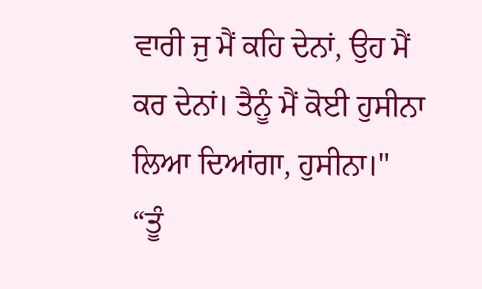ਵਾਰੀ ਜੁ ਮੈਂ ਕਹਿ ਦੇਨਾਂ, ਉਹ ਮੈਂ ਕਰ ਦੇਨਾਂ। ਤੈਨੂੰ ਮੈਂ ਕੋਈ ਹੁਸੀਨਾ ਲਿਆ ਦਿਆਂਗਾ, ਹੁਸੀਨਾ।"
“ਤੂੰ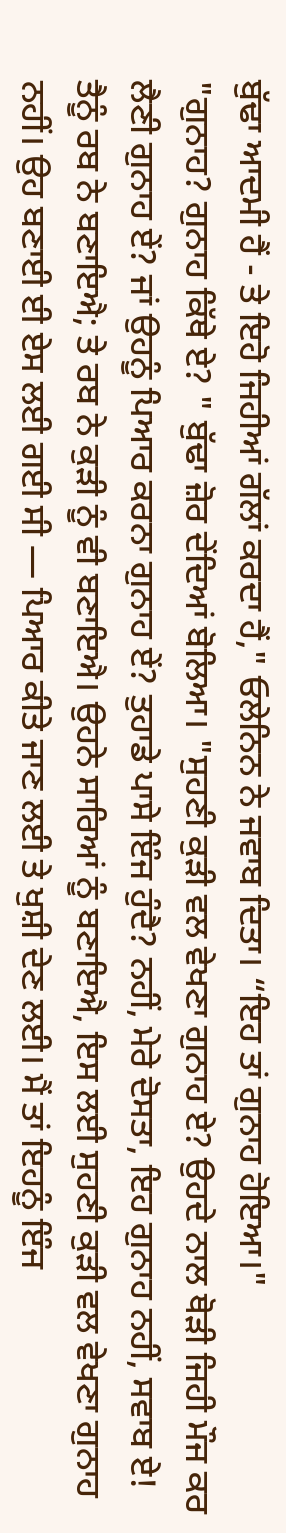ਬੁੱਢਾ ਆਦਮੀ ਹੈਂ - ਤੇ ਇਹੋ ਜਿਹੀਆਂ ਗੱਲਾਂ ਕਰਦਾ ਹੈਂ," ਓਲੇਨਿਨ ਨੇ ਜਵਾਬ ਦਿਤਾ। “ਇਹ ਤਾਂ ਗੁਨਾਹ ਹੋਇਆ।"
"ਗੁਨਾਹ? ਗੁਨਾਹ ਕਿੱਥੇ ਏ? " ਬੁੱਢਾ ਜ਼ੋਰ ਦੇਂਦਿਆਂ ਬੋਲਿਆ। "ਸੁਹਣੀ ਕੁੜੀ ਵਲ ਵੇਖਣਾ ਗੁਨਾਹ ਏ? ਉਹਦੇ ਨਾਲ ਥੋੜੀ ਜਿਹੀ ਮੌਜ ਕਰ ਲੈਣੀ ਗੁਨਾਹ ਏਂ? ਜਾਂ ਉਹਨੂੰ ਪਿਆਰ ਕਰਨਾ ਗੁਨਾਹ ਏਂ? ਤੁਹਾਡੇ ਪਾਸੇ ਇੰਜ ਹੁੰਦੈ? ਨਹੀਂ, ਮੇਰੇ ਦੋਸਤਾ, ਇਹ ਗੁਨਾਹ ਨਹੀਂ, ਸਵਾਬ ਏ! ਤੈਨੂੰ ਰਬ ਨੇ ਬਣਾਇਐ; ਤੇ ਰਬ ਨੇ ਕੁੜੀ ਨੂੰ ਵੀ ਬਣਾਇਐ। ਉਹਨੇ ਸਾਰਿਆਂ ਨੂੰ ਬਣਾਇਐ, ਇਸ ਲਈ ਸੁਹਣੀ ਕੁੜੀ ਵਲ ਵੇਖਣਾ ਗੁਨਾਹ ਨਹੀਂ। ਉਹ ਬਣਾਈ ਈ ਏਸ ਲਈ ਗਈ ਸੀ — ਪਿਆਰ ਕੀਤੇ ਜਾਣ ਲਈ ਤੇ ਖੁਸ਼ੀ ਦੇਣ ਲਈ। ਮੈਂ ਤਾਂ ਇਹਨੂੰ ਇੰਜ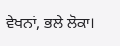ਵੇਖਨਾਂ, ਭਲੇ ਲੋਕਾ।